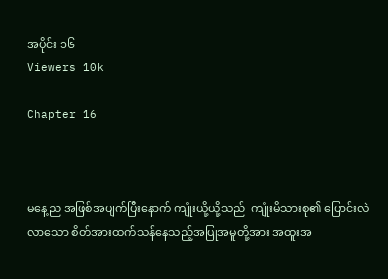အပိုင်း ၁၆
Viewers 10k

Chapter 16



မနေ့ည အဖြစ်အပျက်ပြီးနောက် ကျုံးယို့ယို့သည်  ကျုံးမိသားစု၏ ပြောင်းလဲလာသော စိတ်အားထက်သန်နေသည့်အပြုအမူတို့အား အထူးအ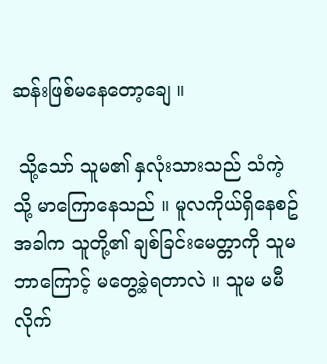ဆန်းဖြစ်မနေတော့ချေ ။

 သို့သော် သူမ၏ နှလုံးသားသည် သံကဲ့သို့ မာကြောနေသည် ။ မူလကိုယ်ရှိနေစဥ်အခါက သူတို့၏ ချစ်ခြင်းမေတ္တာကို သူမဘာကြောင့် မတွေ့ခဲ့ရတာလဲ ။ သူမ မမီလိုက်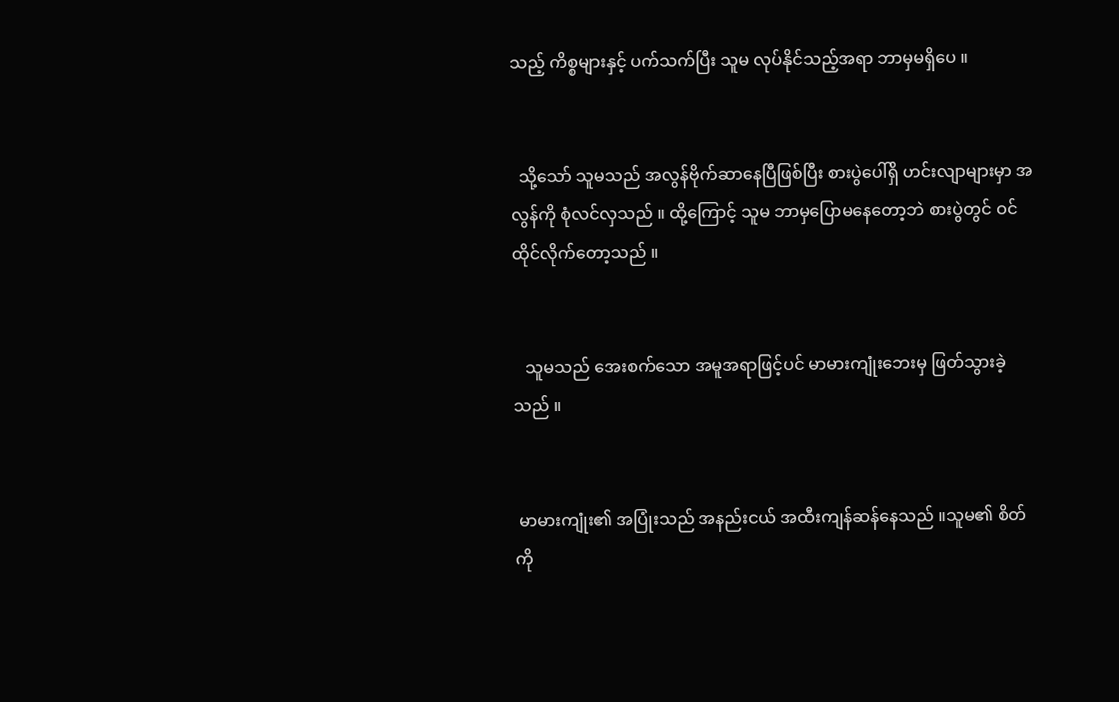သည့် ကိစ္စများနှင့် ပက်သက်ပြီး သူမ လုပ်နိုင်သည့်အရာ ဘာမှမရှိပေ ။


  သို့သော် သူမသည် အလွန်ဗိုက်ဆာနေပြီဖြစ်ပြီး စားပွဲပေါ်ရှိ ဟင်းလျာများမှာ အလွန်ကို စုံလင်လှသည် ။ ထို့ကြောင့် သူမ ဘာမှပြောမနေတော့ဘဲ စားပွဲတွင် ဝင်ထိုင်လိုက်တော့သည် ။


   သူမသည် အေးစက်သော အမူအရာဖြင့်ပင် မာမားကျုံးဘေးမှ ဖြတ်သွားခဲ့သည် ။


 မာမားကျုံး၏ အပြုံးသည် အနည်းငယ် အထီးကျန်ဆန်နေသည် ။သူမ၏ စိတ်ကို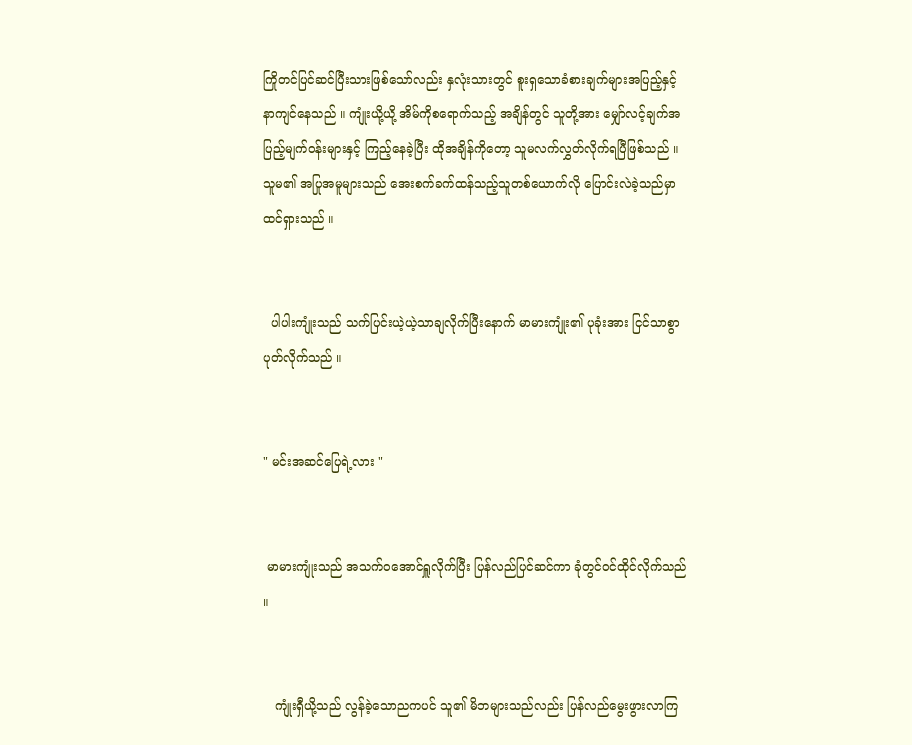ကြိုတင်ပြင်ဆင်ပြီးသားဖြစ်သော်လည်း နှလုံးသားတွင် စူးရှသောခံစားချက်များအပြည့်နှင့် နာကျင်နေသည် ။ ကျုံးယို့ယို့ အိမ်ကိုစရောက်သည့် အချိန်တွင် သူတို့အား မျှော်လင့်ချက်အပြည့်မျက်ဝန်းများနှင့် ကြည့်နေခဲ့ပြီး ထိုအချိန်ကိုတော့ သူမလက်လွှတ်လိုက်ရပြီဖြစ်သည် ။သူမ၏ အပြုအမူများသည် အေးစက်ခက်ထန်သည့်သူတစ်ယောက်လို ပြောင်းလဲခဲ့သည်မှာ ထင်ရှားသည် ။


  ပါပါးကျုံးသည် သက်ပြင်းယဲ့ယဲ့သာချလိုက်ပြီးနောက် မာမားကျုံး၏ ပုခုံးအား ငြင်သာစွာပုတ်လိုက်သည် ။


" မင်းအဆင်ပြေရဲ့လား "


 မာမားကျုံးသည် အသက်ဝအောင်ရှူလိုက်ပြီး ပြန်လည်ပြင်ဆင်ကာ ခုံတွင်ဝင်ထိုင်လိုက်သည် ။


   ကျုံးရှီယို့သည် လွန်ခဲ့သောညကပင် သူ၏ မိဘများသည်လည်း ပြန်လည်မွေးဖွားလာကြ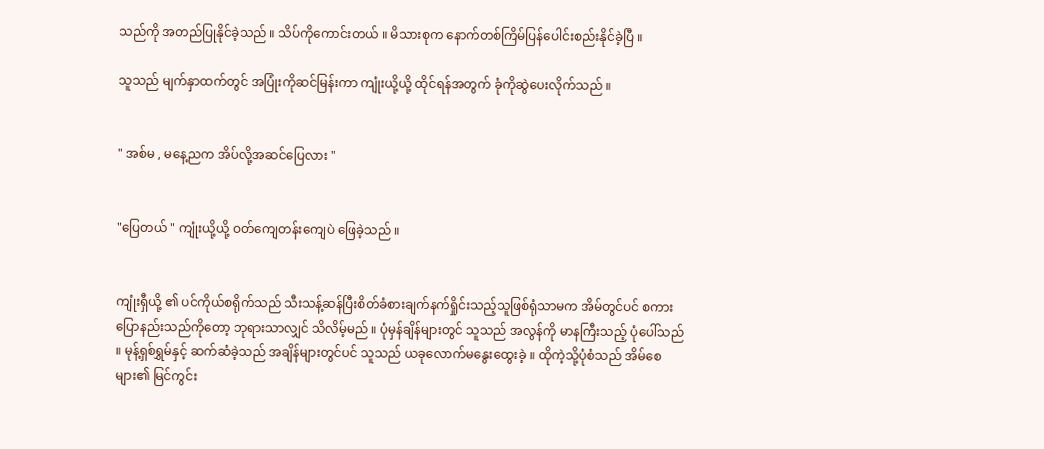သည်ကို အတည်ပြုနိုင်ခဲ့သည် ။ သိပ်ကိုကောင်းတယ် ။ မိသားစုက နောက်တစ်ကြိမ်ပြန်ပေါင်းစည်းနိုင်ခဲ့ပြီ ။

သူသည် မျက်နှာထက်တွင် အပြုံးကိုဆင်မြန်းကာ ကျုံးယို့ယို့ ထိုင်ရန်အတွက် ခုံကိုဆွဲပေးလိုက်သည် ။


" အစ်မ , မနေ့ညက အိပ်လို့အဆင်ပြေလား "


"ပြေတယ် " ကျုံးယို့ယို့ ဝတ်ကျေတန်းကျေပဲ ဖြေခဲ့သည် ။


ကျုံးရှီယို့ ၏ ပင်ကိုယ်စရိုက်သည် သီးသန့်ဆန်ပြီးစိတ်ခံစားချက်နက်ရှိုင်းသည့်သူဖြစ်ရုံသာမက အိမ်တွင်ပင် စကားပြောနည်းသည်ကိုတော့ ဘုရားသာလျှင် သိလိမ့်မည် ။ ပုံမှန်ချိန်များတွင် သူသည် အလွန်ကို မာနကြီးသည့် ပုံပေါ်သည် ။ မုန့်ရှစ်ရွှမ်နှင့် ဆက်ဆံခဲ့သည် အချိန်များတွင်ပင် သူသည် ယခုလောက်မနွေးထွေးခဲ့ ။ ထိုကဲ့သို့ပုံစံသည် အိမ်စေများ၏ မြင်ကွင်း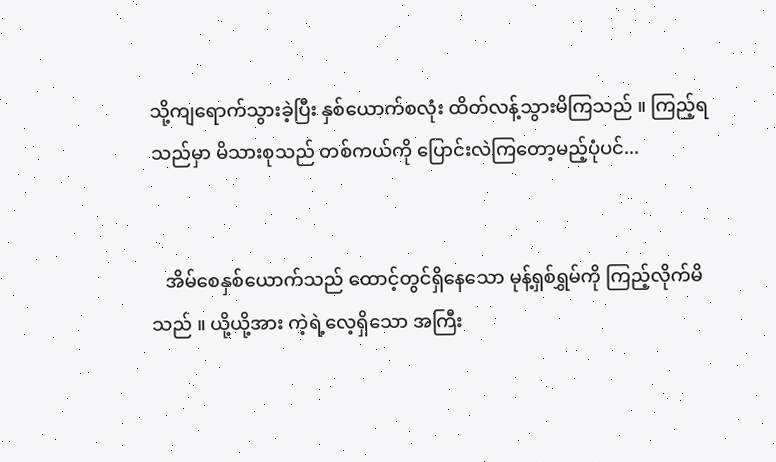သို့ကျရောက်သွားခဲ့ပြီး နှစ်ယောက်စလုံး ထိတ်လန့်သွားမိကြသည် ။ ကြည့်ရသည်မှာ မိသားစုသည် တစ်ကယ်ကို ပြောင်းလဲကြတော့မည့်ပုံပင်...


   အိမ်စေနှစ်ယောက်သည် ထောင့်တွင်ရှိနေသော မုန့်ရှစ်ရွှမ်ကို ကြည့်လိုက်မိသည် ။ ယို့ယို့အား ကဲ့ရဲ့လေ့ရှိသော အကြီး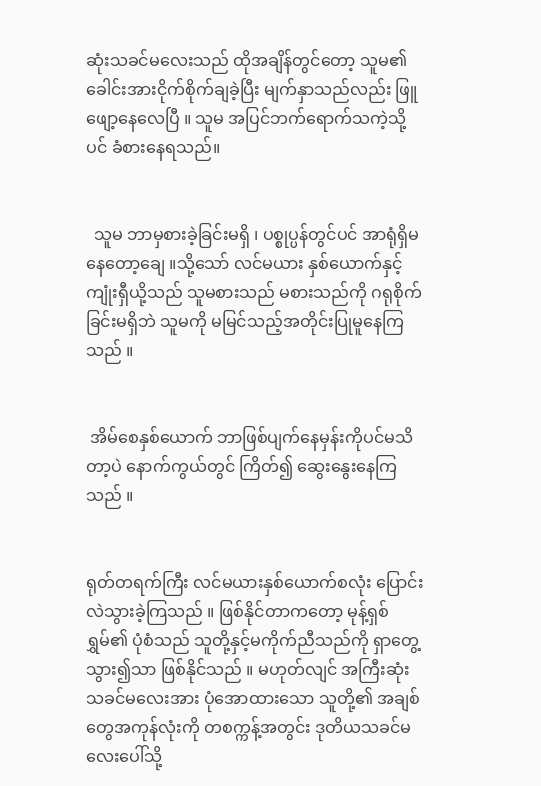ဆုံးသခင်မလေးသည် ထိုအချိန်တွင်တော့ သူမ၏ ခေါင်းအားငိုက်စိုက်ချခဲ့ပြီး မျက်နှာသည်လည်း ဖြူဖျော့နေလေပြီ ။ သူမ အပြင်ဘက်ရောက်သကဲ့သို့ပင် ခံစားနေရသည်။


  သူမ ဘာမှစားခဲ့ခြင်းမရှိ ၊ ပစ္စုပ္ပန်တွင်ပင် အာရုံရှိမနေတော့ချေ ။သို့သော် လင်မယား နှစ်ယောက်နှင့် ကျုံးရှီယို့သည် သူမစားသည် မစားသည်ကို ဂရုစိုက်ခြင်းမရှိဘဲ သူမကို မမြင်သည့်အတိုင်းပြုမူနေကြသည် ။


 အိမ်စေနှစ်ယောက် ဘာဖြစ်ပျက်နေမှန်းကိုပင်မသိတာ့ပဲ နောက်ကွယ်တွင် ကြိတ်၍ ဆွေးနွေးနေကြသည် ။


ရုတ်တရက်ကြီး လင်မယားနှစ်ယောက်စလုံး ပြောင်းလဲသွားခဲ့ကြသည် ။ ဖြစ်နိုင်တာကတော့ မုန့်ရှစ်ရွှမ်၏ ပုံစံသည် သူတို့နှင့်မကိုက်ညီသည်ကို ရှာတွေ့သွား၍သာ ဖြစ်နိုင်သည် ။ မဟုတ်လျင် အကြီးဆုံးသခင်မလေးအား ပုံအောထားသော သူတို့၏ အချစ်တွေအကုန်လုံးကို တစက္ကန့်အတွင်း ဒုတိယသခင်မလေးပေါ်သို့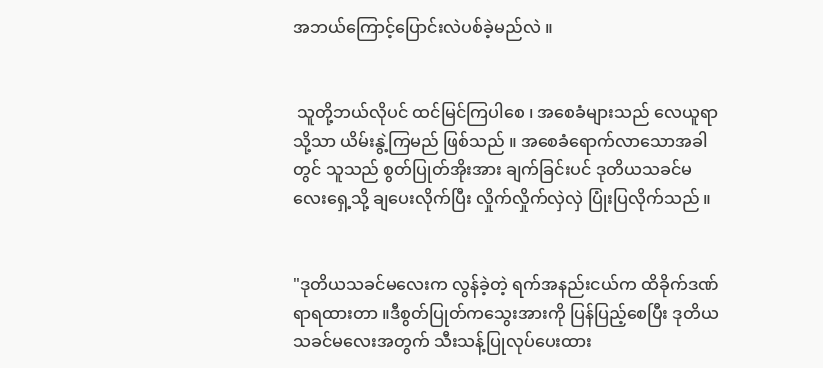အဘယ်ကြောင့်ပြောင်းလဲပစ်ခဲ့မည်လဲ ။


 သူတို့ဘယ်လိုပင် ထင်မြင်ကြပါစေ ၊ အစေခံများသည် လေယူရာသို့သာ ယိမ်းနွဲ့ကြမည် ဖြစ်သည် ။ အစေခံရောက်လာသောအခါတွင် သူသည် စွတ်ပြုတ်အိုးအား ချက်ခြင်းပင် ဒုတိယသခင်မလေးရှေ့သို့ ချပေးလိုက်ပြီး လှိုက်လှိုက်လှဲလှဲ ပြုံးပြလိုက်သည် ။


"ဒုတိယသခင်မလေးက လွန်ခဲ့တဲ့ ရက်အနည်းငယ်က ထိခိုက်ဒဏ်ရာရထားတာ ။ဒီစွတ်ပြုတ်ကသွေးအားကို ပြန်ပြည့်စေပြီး ဒုတိယသခင်မလေးအတွက် သီးသန့်ပြုလုပ်ပေးထား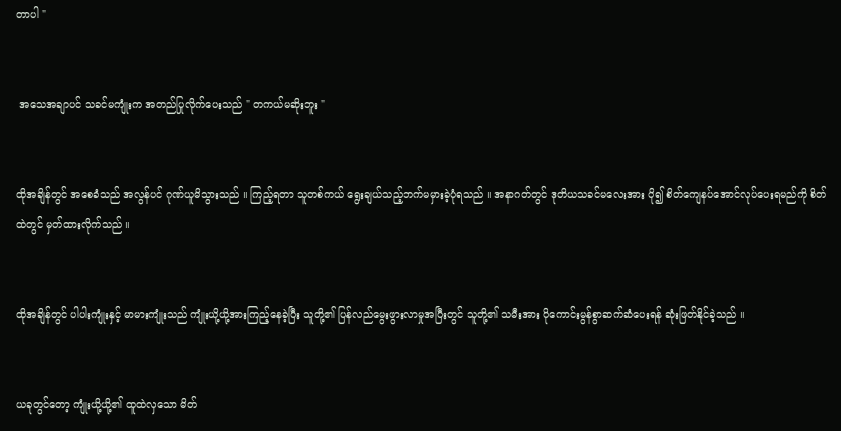တာပါ "


 အသေအချာပင် သခင်မကျုံးက အတည်ပြုလိုက်ပေးသည် " တကယ်မဆိုးဘူး "


ထိုအချိန်တွင် အစေခံသည် အလွန်ပင် ဂုဏ်ယူမိသွားသည် ။ ကြည့်ရတာ သူတစ်ကယ် ရွေးချယ်သည့်ဘက်မမှားခဲ့ပုံရသည် ။ အနာဂတ်တွင် ဒုတိယသခင်မလေးအား ပို၍ စိတ်ကျေနပ်အောင်လုပ်ပေးရမည်ကို စိတ်ထဲတွင် မှတ်ထားလိုက်သည် ။


ထိုအချိန်တွင် ပါပါးကျုံးနှင့် မာမားကျုံးသည် ကျုံးယို့ယို့အားကြည့်နေခဲ့ပြီး သူတို့၏ ပြန်လည်မွေးဖွားလာမှုအပြီးတွင် သူတို့၏ သမီးအား ပိုကောင်းမွန်စွာဆက်ဆံပေးရန် ဆုံးဖြတ်နိုင်ခဲ့သည် ။


ယခုတွင်တော့ ကျုံးယို့ယို့၏ ထူထဲလှသော မိတ်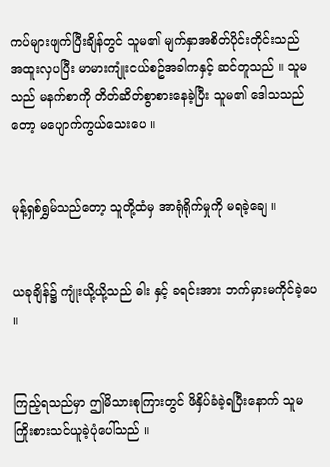ကပ်များဖျက်ပြီးချိန်တွင် သူမ၏ မျက်နှာအစိတ်ပိုင်းတိုင်းသည် အထူးလှပပြီး မာမားကျုံးငယ်စဥ်အခါကနှင့် ဆင်တူသည် ။ သူမသည် မနက်စာကို တိတ်ဆိတ်စွာစားနေခဲ့ပြီး သူမ၏ ဒေါသသည်တော့ မပျောက်ကွယ်သေးပေ ။


မုန့်ရှစ်ရွှမ်သည်တော့ သူတို့ထံမှ အာရုံရိုက်မှုကို မရခဲ့ချေ ။


ယခုချိန်၌ ကျုံးယို့ယို့သည် ဓါး နှင့် ခရင်းအား ဘက်မှားမကိုင်ခဲ့ပေ ။


ကြည့်ရသည်မှာ ဤမိသားစုကြားတွင် ဖိနှိပ်ခံခဲ့ရပြီးနောက် သူမကြိုးစားသင်ယူခဲ့ပုံပေါ်သည် ။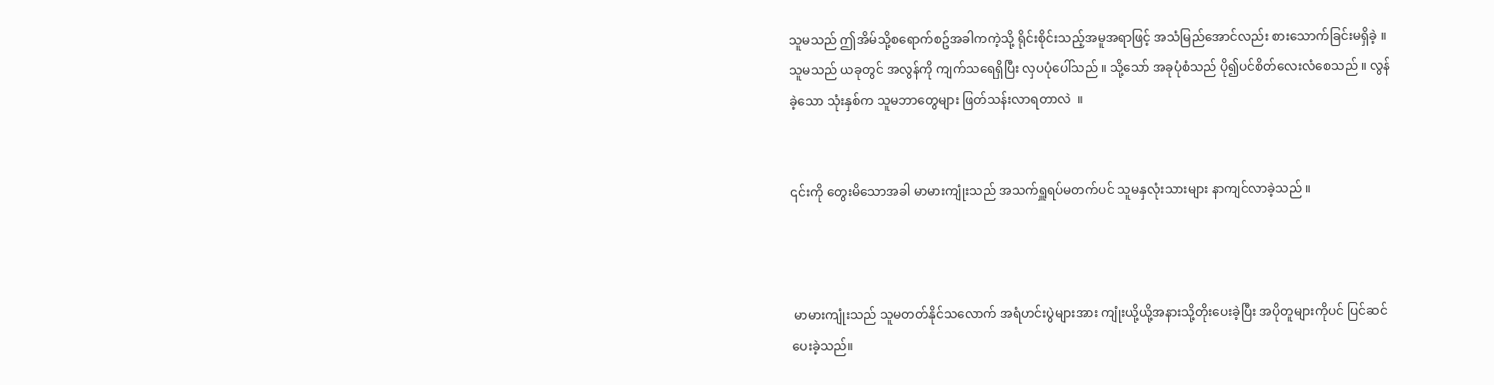သူမသည် ဤအိမ်သို့စရောက်စဥ်အခါကကဲ့သို့ ရိုင်းစိုင်းသည့်အမူအရာဖြင့် အသံမြည်အောင်လည်း စားသောက်ခြင်းမရှိခဲ့ ။ သူမသည် ယခုတွင် အလွန်ကို ကျက်သရေရှိပြီး လှပပုံပေါ်သည် ။ သို့သော် အခုပုံစံသည် ပို၍ပင်စိတ်လေးလံစေသည် ။ လွန်ခဲ့သော သုံးနှစ်က သူမဘာတွေများ ဖြတ်သန်းလာရတာလဲ  ။


၎င်းကို တွေးမိသောအခါ မာမားကျုံးသည် အသက်ရှူရပ်မတက်ပင် သူမနှလုံးသားများ နာကျင်လာခဲ့သည် ။



 မာမားကျုံးသည် သူမတတ်နိုင်သလောက် အရံဟင်းပွဲများအား ကျုံးယို့ယို့အနားသို့တိုးပေးခဲ့ပြီး အပိုတူများကိုပင် ပြင်ဆင်ပေးခဲ့သည်။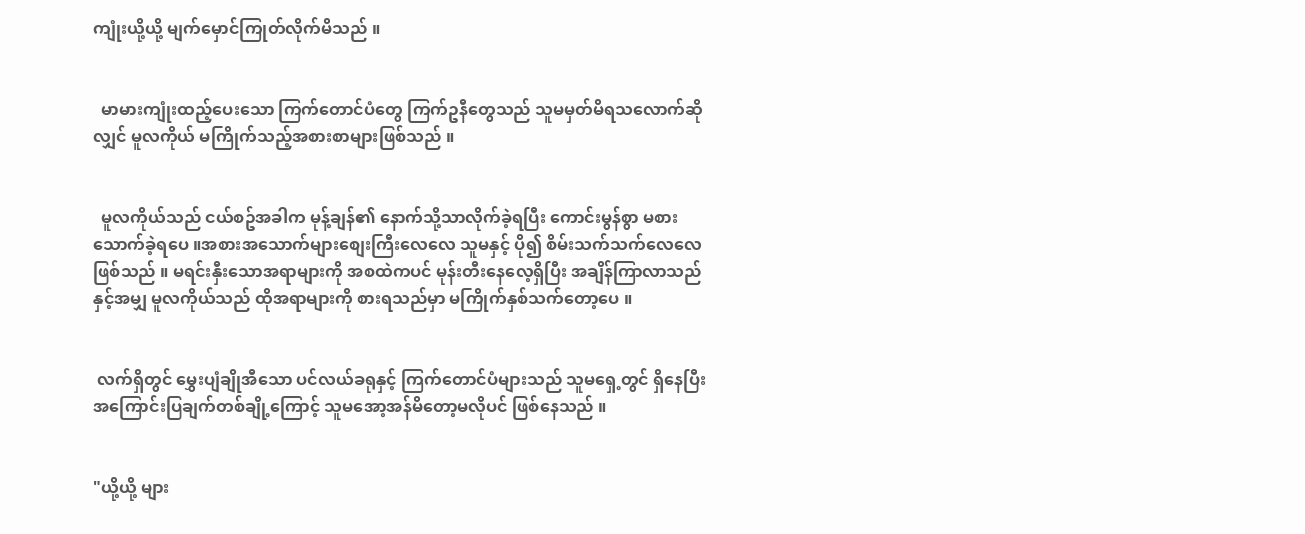ကျုံးယို့ယို့ မျက်မှောင်ကြုတ်လိုက်မိသည် ။


  မာမားကျုံးထည့်ပေးသော ကြက်တောင်ပံတွေ ကြက်ဥနီတွေသည် သူမမှတ်မိရသလောက်ဆိုလျှင် မူလကိုယ် မကြိုက်သည့်အစားစာများဖြစ်သည် ။


  မူလကိုယ်သည် ငယ်စဥ်အခါက မုန့်ချန်၏ နောက်သို့သာလိုက်ခဲ့ရပြီး ကောင်းမွန်စွာ မစားသောက်ခဲ့ရပေ ။အစားအသောက်များစျေးကြီးလေလေ သူမနှင့် ပို၍ စိမ်းသက်သက်လေလေဖြစ်သည် ။ မရင်းနှီးသောအရာများကို အစထဲကပင် မုန်းတီးနေလေ့ရှိပြီး အချိန်ကြာလာသည်နှင့်အမျှ မူလကိုယ်သည် ထိုအရာများကို စားရသည်မှာ မကြိုက်နှစ်သက်တော့ပေ ။


 လက်ရှိတွင် မွှေးပျံချိုအီသော ပင်လယ်ခရုနှင့် ကြက်တောင်ပံများသည် သူမရှေ့တွင် ရှိနေပြီး အကြောင်းပြချက်တစ်ချို့ကြောင့် သူမအော့အန်မိတော့မလိုပင် ဖြစ်နေသည် ။


"ယို့ယို့ များ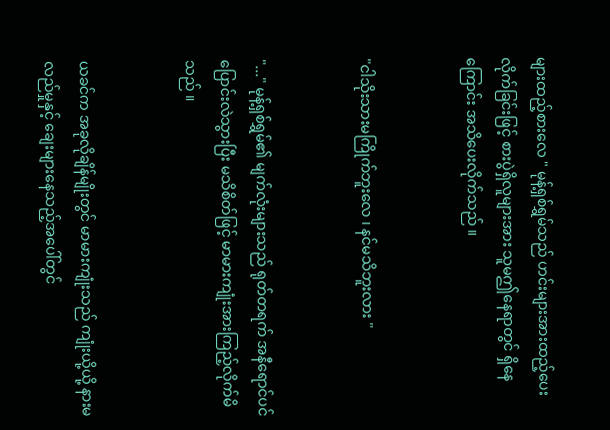များထည့်စားလေ " မုန့်ရှစ်ရွှမ်သည် ဟင်းများအားထည့်ပေးလိုက်ခြင်းဖြင့် စားပွဲရှိလူများအား သူမဤနေရာတွင် ရှိနေကြောင်း အသိပေးလိုက်သည် ။


"ငါသိုးသားမကြိုက်ဘူးလေ ၊ နင်မသိဘူးလား "


"..." မုန့်ရှစ်ရွှမ်၏ မျက်လုံးများသည် ရုတ်တရက် အနီရောင်ပင်ပြောင်းလဲသွားပြီး မသိစိတ်ဖြင့် မာမားကျုံးအားကြည့်လိုက်မိသည် ။


ယခင်က အခုလိုချိန်မျိုးတွင် မာမားကျုံးသည် ကျုံးယို့ယို့ နားမလည်မှုနှင့် ချေးများနေသည့်အပေါ်တွင်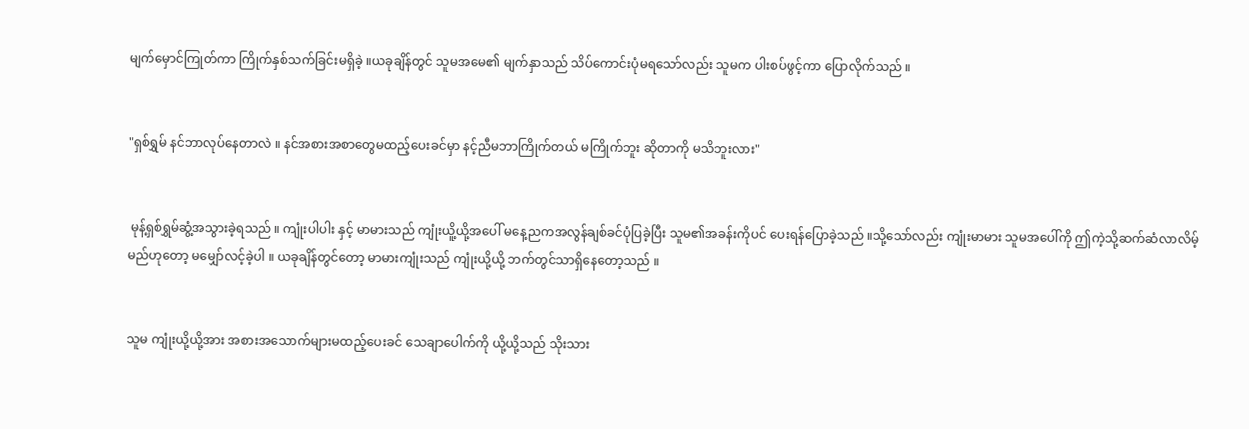မျက်မှောင်ကြုတ်ကာ ကြိုက်နှစ်သက်ခြင်းမရှိခဲ့ ။ယခုချိန်တွင် သူမအမေ၏ မျက်နှာသည် သိပ်ကောင်းပုံမရသော်လည်း သူမက ပါးစပ်ဖွင့်ကာ ပြောလိုက်သည် ။


"ရှစ်ရွှမ် နင်ဘာလုပ်နေတာလဲ ။ နင်အစားအစာတွေမထည့်ပေးခင်မှာ နင့်ညီမဘာကြိုက်တယ် မကြိုက်ဘူး ဆိုတာကို မသိဘူးလား"


 မုန့်ရှစ်ရွှမ်ဆွံ့အသွားခဲ့ရသည် ။ ကျုံးပါပါး နှင့် မာမားသည် ကျုံးယိူ့ယို့အပေါ် မနေ့ညကအလွန်ချစ်ခင်ပုံပြခဲ့ပြီး သူမ၏အခန်းကိုပင် ပေးရန်ပြောခဲ့သည် ။သို့သော်လည်း ကျုံးမာမား သူမအပေါ်ကို ဤကဲ့သို့ဆက်ဆံလာလိမ့်မည်ဟုတော့ မမျှော်လင့်ခဲ့ပါ ။ ယခုချိန်တွင်တော့ မာမားကျုံးသည် ကျုံးယို့ယို့ ဘက်တွင်သာရှိနေတော့သည် ။


သူမ ကျုံးယို့ယို့အား အစားအသောက်များမထည့်ပေးခင် သေချာပေါက်ကို ယို့ယို့သည် သိုးသား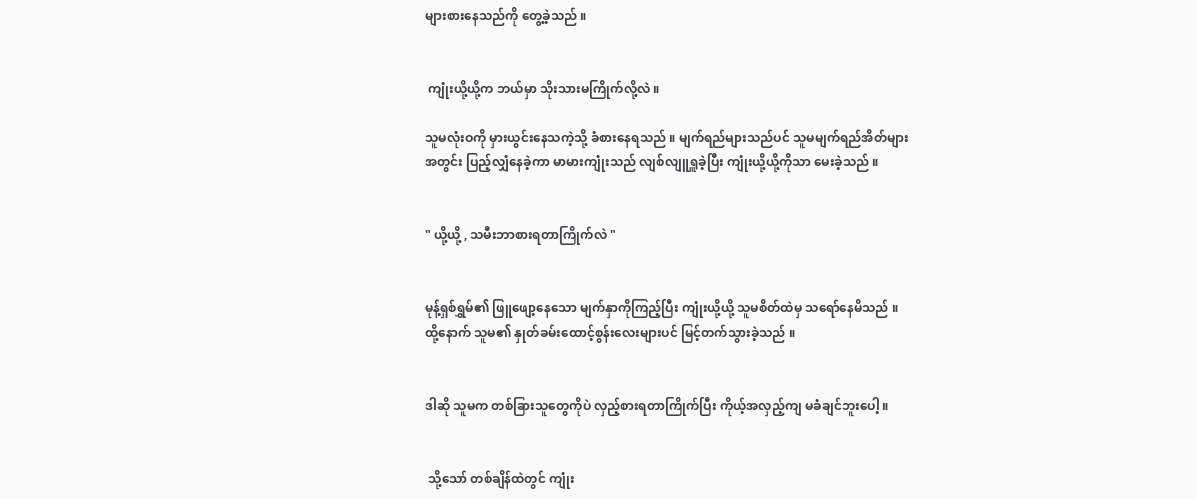များစားနေသည်ကို တွေ့ခဲ့သည် ။


 ကျုံးယို့ယို့က ဘယ်မှာ သိုးသားမကြိုက်လို့လဲ ။

သူမလုံးဝကို မှားယွင်းနေသကဲ့သို့ ခံစားနေရသည် ။ မျက်ရည်များသည်ပင် သူမမျက်ရည်အိတ်များအတွင်း ပြည့်လျှံနေခဲ့ကာ မာမားကျုံးသည် လျစ်လျူရှူခဲ့ပြီး ကျုံးယို့ယို့ကိုသာ မေးခဲ့သည် ။


" ယို့ယို့ , သမီးဘာစားရတာကြိုက်လဲ "


မုန့်ရှစ်ရွှမ်၏ ဖြူဖျော့နေသော မျက်နှာကိုကြည့်ပြီး ကျုံးယို့ယို့ သူမစိတ်ထဲမှ သရော်နေမိသည် ။ထို့နောက် သူမ၏ နှုတ်ခမ်းထောင့်စွန်းလေးများပင် မြင့်တက်သွားခဲ့သည် ။


ဒါဆို သူမက တစ်ခြားသူတွေကိုပဲ လှည့်စားရတာကြိုက်ပြီး ကိုယ့်အလှည့်ကျ မခံချင်ဘူးပေါ့ ။


 သို့သော် တစ်ချိန်ထဲတွင် ကျုံး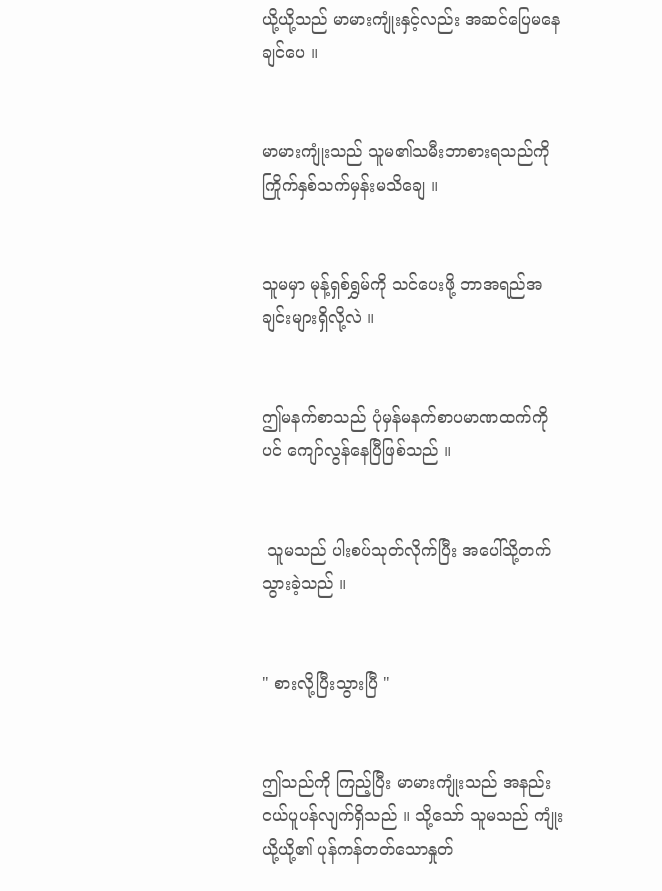ယို့ယို့သည် မာမားကျုံးနှင့်လည်း အဆင်ပြေမနေချင်ပေ ။


မာမားကျုံးသည် သူမ၏သမီးဘာစားရသည်ကို ကြိုက်နှစ်သက်မှန်းမသိချေ ။


သူမမှာ မုန့်ရှစ်ရွှမ်ကို သင်ပေးဖို့ ဘာအရည်အချင်းများရှိလို့လဲ ။


ဤမနက်စာသည် ပုံမှန်မနက်စာပမာဏထက်ကိုပင် ကျော်လွန်နေပြီဖြစ်သည် ။


 သူမသည် ပါးစပ်သုတ်လိုက်ပြီး အပေါ်သို့တက်သွားခဲ့သည် ။


" စားလို့ပြီးသွားပြီ "


ဤသည်ကို ကြည့်ပြီး မာမားကျုံးသည် အနည်းငယ်ပူပန်လျက်ရှိသည် ။ သို့သော် သူမသည် ကျုံးယို့ယို့၏ ပုန်ကန်တတ်သောနှုတ်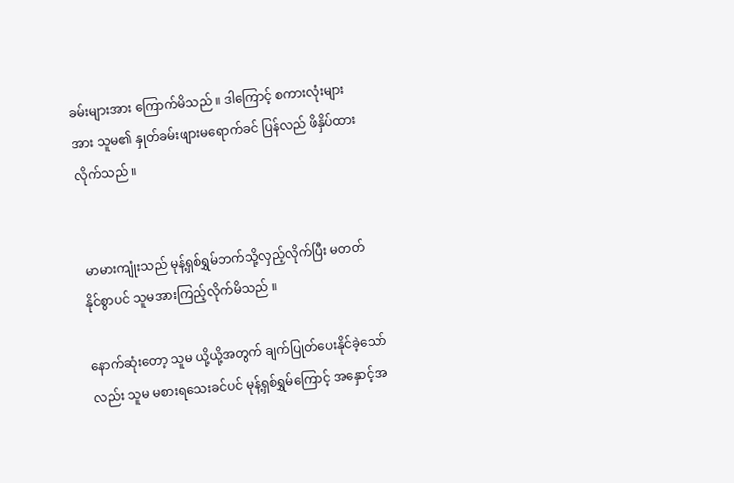ခမ်းများအား ကြောက်မိသည် ။ ဒါကြောင့် စကားလုံးများအား သူမ၏ နှုတ်ခမ်းဖျားမရောက်ခင် ပြန်လည် ဖိနှိပ်ထားလိုက်သည် ။


 မာမားကျုံးသည် မုန့်ရှစ်ရွှမ်ဘက်သို့လှည့်လိုက်ပြီး မတတ်နိုင်စွာပင် သူမအားကြည့်လိုက်မိသည် ။

နောက်ဆုံးတော့ သူမ ယို့ယို့အတွက် ချက်ပြုတ်ပေးနိုင်ခဲ့သော်လည်း သူမ မစားရသေးခင်ပင် မုန့်ရှစ်ရွှမ်ကြောင့် အနှောင့်အ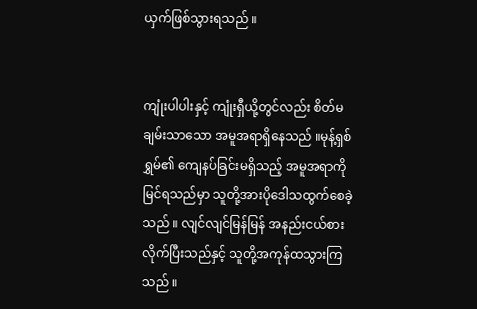ယှက်ဖြစ်သွားရသည် ။


ကျုံးပါပါးနှင့် ကျုံးရှီယို့တွင်လည်း စိတ်မချမ်းသာသော အမူအရာရှိနေသည် ။မုန့်ရှစ်ရွှမ်၏ ကျေနပ်ခြင်းမရှိသည့် အမူအရာကို မြင်ရသည်မှာ သူတို့အားပိုဒေါသထွက်စေခဲ့သည် ။ လျင်လျင်မြန်မြန် အနည်းငယ်စားလိုက်ပြီးသည်နှင့် သူတို့အကုန်ထသွားကြသည် ။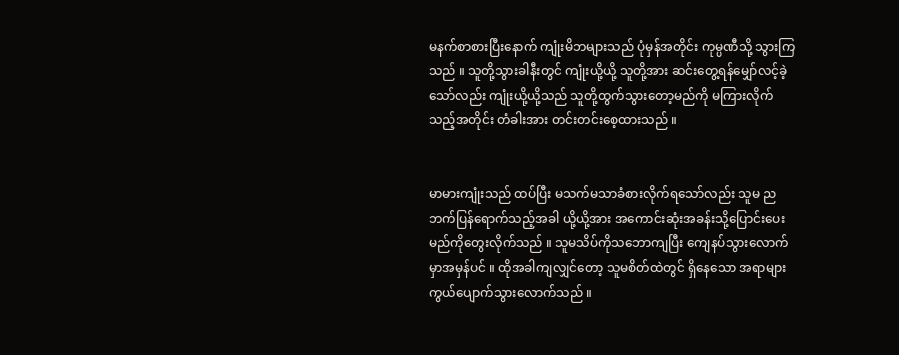မနက်စာစားပြီးနောက် ကျုံးမိဘများသည် ပုံမှန်အတိုင်း ကုမ္ပဏီသို့ သွားကြသည် ။ သူတို့သွားခါနီးတွင် ကျုံးယို့ယို့ သူတို့အား ဆင်းတွေ့ရန်မျှော်လင့်ခဲ့သော်လည်း ကျုံးယို့ယို့သည် သူတို့ထွက်သွားတော့မည်ကို မကြားလိုက်သည့်အတိုင်း တံခါးအား တင်းတင်းစေ့ထားသည် ။


မာမားကျုံးသည် ထပ်ပြီး မသက်မသာခံစားလိုက်ရသော်လည်း သူမ ညဘက်ပြန်ရောက်သည့်အခါ ယို့ယို့အား အကောင်းဆုံးအခန်းသို့ပြောင်းပေးမည်ကိုတွေးလိုက်သည် ။ သူမသိပ်ကိုသဘောကျပြီး ကျေနပ်သွားလောက်မှာအမှန်ပင် ။ ထိုအခါကျလျှင်တော့ သူမစိတ်ထဲတွင် ရှိနေသော အရာများ ကွယ်ပျောက်သွားလောက်သည် ။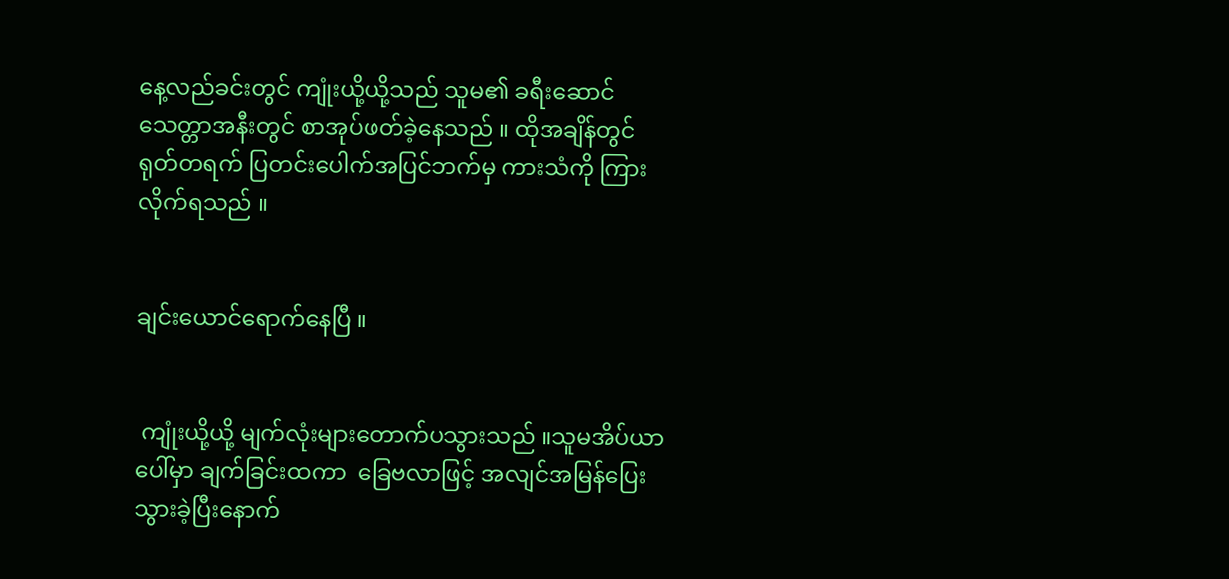နေ့လည်ခင်းတွင် ကျုံးယို့ယို့သည် သူမ၏ ခရီးဆောင်သေတ္တာအနီးတွင် စာအုပ်ဖတ်ခဲ့နေသည် ။ ထိုအချိန်တွင် ရုတ်တရက် ပြတင်းပေါက်အပြင်ဘက်မှ ကားသံကို ကြားလိုက်ရသည် ။


ချင်းယောင်ရောက်နေပြီ ။


 ကျုံးယို့ယို့ မျက်လုံးများတောက်ပသွားသည် ။သူမအိပ်ယာပေါ်မှာ ချက်ခြင်းထကာ  ခြေဗလာဖြင့် အလျင်အမြန်ပြေးသွားခဲ့ပြီးနောက်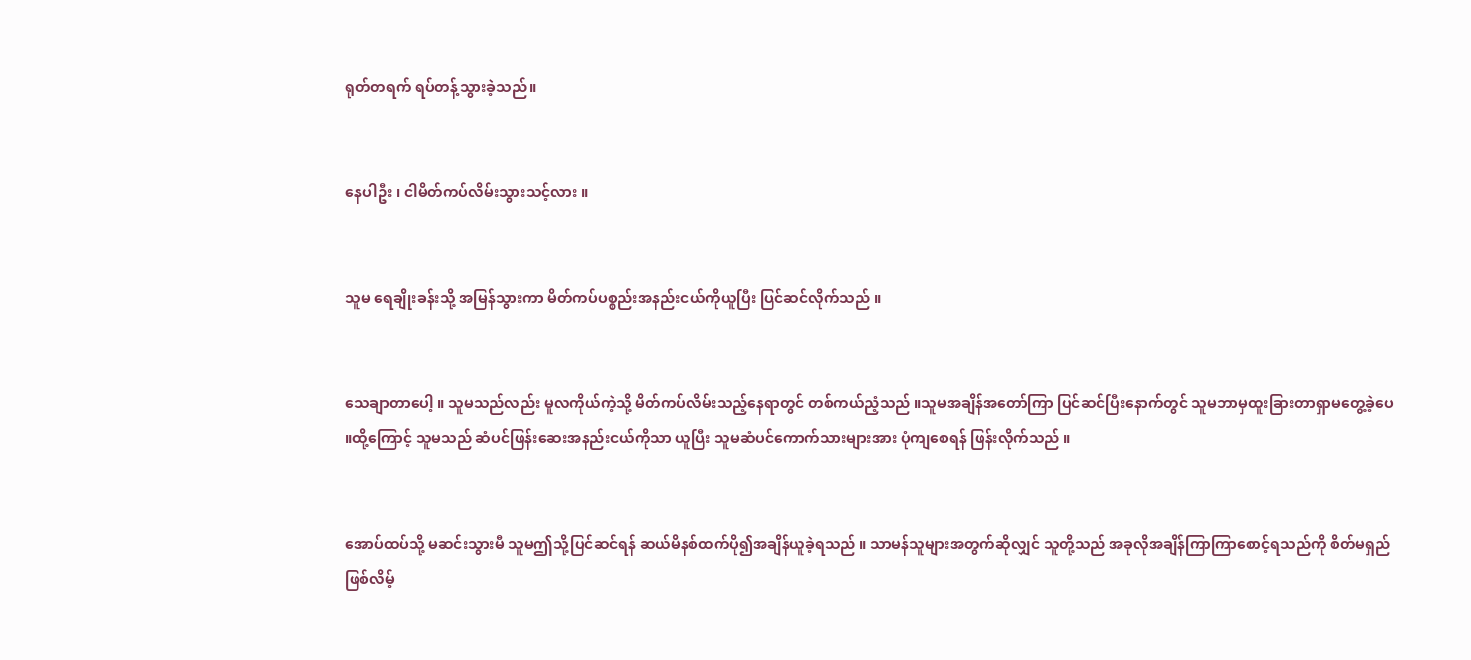ရုတ်တရက် ရပ်တန့်သွားခဲ့သည်။


နေပါဦး ၊ ငါမိတ်ကပ်လိမ်းသွားသင့်လား ။


သူမ ရေချိုးခန်းသို့ အမြန်သွားကာ မိတ်ကပ်ပစ္စည်းအနည်းငယ်ကိုယူပြီး ပြင်ဆင်လိုက်သည် ။


သေချာတာပေါ့ ။ သူမသည်လည်း မူလကိုယ်ကဲ့သို့ မိတ်ကပ်လိမ်းသည့်နေရာတွင် တစ်ကယ်ညံ့သည် ။သူမအချိန်အတော်ကြာ ပြင်ဆင်ပြီးနောက်တွင် သူမဘာမှထူးခြားတာရှာမတွေ့ခဲ့ပေ ။ထို့ကြောင့် သူမသည် ဆံပင်ဖြန်းဆေးအနည်းငယ်ကိုသာ ယူပြီး သူမဆံပင်ကောက်သားများအား ပုံကျစေရန် ဖြန်းလိုက်သည် ။


အောပ်ထပ်သို့ မဆင်းသွားမီ သူမဤသို့ပြင်ဆင်ရန် ဆယ်မိနစ်ထက်ပို၍အချိန်ယူခဲ့ရသည် ။ သာမန်သူများအတွက်ဆိုလျှင် သူတို့သည် အခုလိုအချိန်ကြာကြာစောင့်ရသည်ကို စိတ်မရှည်ဖြစ်လိမ့်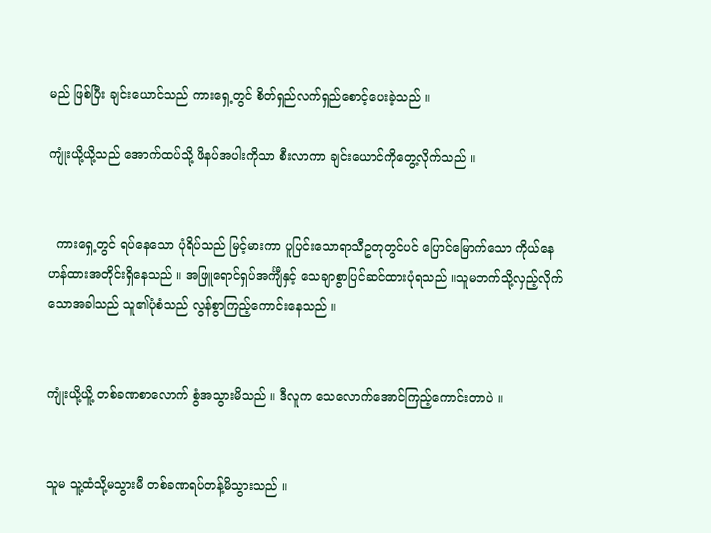မည် ဖြစ်ပြီး ချင်းယောင်သည် ကားရှေ့တွင် စိတ်ရှည်လက်ရှည်စောင့်ပေးခဲ့သည် ။

ကျုံးယို့ယို့သည် အောက်ထပ်သို့ ဖိနပ်အပါးကိုသာ စီးလာကာ ချင်းယောင်ကိုတွေ့လိုက်သည် ။


  ကားရှေ့တွင် ရပ်နေသော ပုံရိပ်သည် မြင့်မားကာ ပူပြင်းသောရာသီဥတုတွင်ပင် ပြောင်မြောက်သော ကိုယ်နေဟန်ထားအတိုင်းရှိနေသည် ။ အဖြူရောင်ရှပ်အင်္ကျီနှင့် သေချာစွာပြင်ဆင်ထားပုံရသည် ။သူမဘက်သို့လှည့်လိုက်သောအခါသည် သူ၏ပုံစံသည် လွန်စွာကြည့်ကောင်းနေသည် ။


ကျုံးယို့ယိူ့ တစ်ခဏစာလောက် စွံအသွားမိသည် ။ ဒီလူက သေလောက်အောင်ကြည့်ကောင်းတာပဲ ။


သူမ သူ့ထံသို့မသွားမီ တစ်ခဏရပ်တန့်မိသွားသည် ။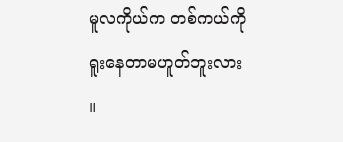မူလကိုယ်က တစ်ကယ်ကိုရူးနေတာမဟူတ်ဘူးလား ။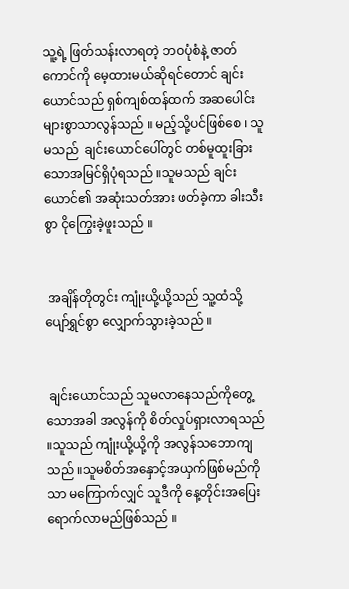သူ့ရဲ့ ဖြတ်သန်းလာရတဲ့ ဘဝပုံစံနဲ့ ဇာတ်ကောင်ကို မေ့ထားမယ်ဆိုရင်တောင် ချင်းယောင်သည် ရှစ်ကျစ်ထန်ထက် အဆပေါင်းများစွာသာလွန်သည် ။ မည့်သို့ပင်ဖြစ်စေ ၊ သူမသည်  ချင်းယောင်ပေါ်တွင် တစ်မူထူးခြားသောအမြင်ရှိပုံရသည် ။သူမသည် ချင်းယောင်၏ အဆုံးသတ်အား ဖတ်ခဲ့ကာ ခါးသီးစွာ ငိုကြွေးခဲ့ဖူးသည် ။


 အချိန်တိုတွင်း ကျုံးယို့ယို့သည် သူ့ထံသို့ ပျော်ရွှင်စွာ လျှောက်သွားခဲ့သည် ။


 ချင်းယောင်သည် သူမလာနေသည်ကိုတွေ့သောအခါ အလွန်ကို စိတ်လှုပ်ရှားလာရသည် ။သူသည် ကျုံးယို့ယို့ကို အလွန်သဘောကျသည် ။သူမစိတ်အနှောင့်အယှက်ဖြစ်မည်ကိုသာ မကြောက်လျှင် သူဒီကို နေ့တိုင်းအပြေးရောက်လာမည်ဖြစ်သည် ။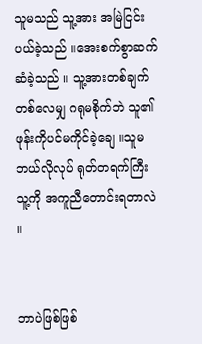သူမသည် သူ့အား အမြဲငြင်းပယ်ခဲ့သည် ။အေးစက်စွာဆက်ဆံခဲ့သည် ။ သူ့အားတစ်ချက်တစ်လေမျှ ဂရုမစိုက်ဘဲ သူ၏ ဖုန်းကိုပင်မကိုင်ခဲ့ချေ ။သူမဘယ်လိုလုပ် ရုတ်တရက်ကြီး သူ့ကို အကူညီတောင်းရတာလဲ ။


ဘာပဲဖြစ်ဖြစ်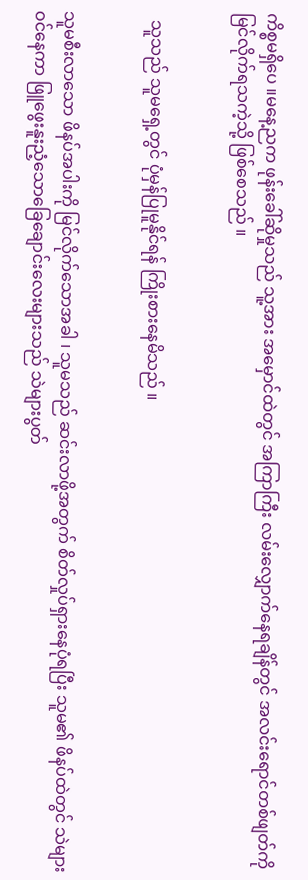ကိစ္စမရှိပေ ။မနေ့ညက ဖုန်းခေါ်ဆိုမှုသည် သူ့အား အမှောင်ထဲတွင် အကြာကြီး လမ်းလျှောက်နေရချိန်တွင် အလင်းရောင်တစ်ဖျတ်ကို မြင်လိုက်ရသကဲ့သို့ ဖြစ်စေသည် ။


  သူသည် သူမရှေ့တွင် ပုံမှန်ပြုမူနိုင်ရန် ကြိုးစားနေမိသည် ။


သူမစီးလာသော ဖိနပ်အပါးကို မြင်လိုက်သောအခါ ၊ သူမသည် ဆင်းလာဖို့အတွက် စိတ်လှုပ်ရှားနေပုံရပြီး သူမ၏ ဖိနပ်ထဲတွင် သဲများဝင်နေကာ ဖြူဖွေးနူးညံ့သောခြေချောင်းလေးများသည် သဲများပွတ်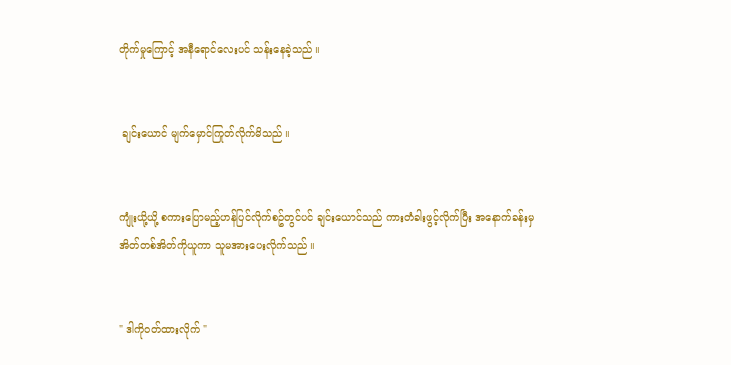တိုက်မှုကြောင့် အနီရောင်လေးပင် သန်းနေခဲ့သည် ။


 ချင်းယောင် မျက်မှောင်ကြုတ်လိုက်မိသည် ။


ကျုံးယို့ယို့ စကားပြောမည့်ဟန်ပြင်လိုက်စဥ်တွင်ပင် ချင်းယောင်သည် ကားတံခါးဖွင့်လိုက်ပြီး အနောက်ခန်းမှ အိတ်တစ်အိတ်ကိုယူကာ သူမအားပေးလိုက်သည် ။


" ဒါကိုဝတ်ထားလိုက် "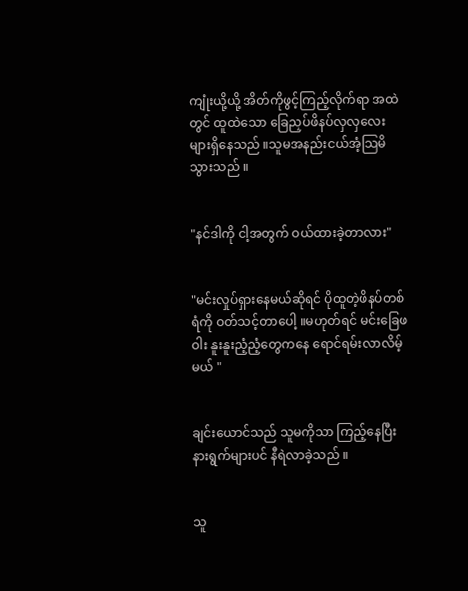ကျုံးယို့ယို့ အိတ်ကိုဖွင့်ကြည့်လိုက်ရာ အထဲတွင် ထူထဲသော ခြေညှပ်ဖိနပ်လှလှလေးများရှိနေသည် ။သူမအနည်းငယ်အံ့သြမိသွားသည် ။


"နင်ဒါကို ငါ့အတွက် ဝယ်ထားခဲ့တာလား"


"မင်းလှုပ်ရှားနေမယ်ဆိုရင် ပိုထူတဲ့ဖိနပ်တစ်ရံကို ဝတ်သင့်တာပေါ့ ။မဟုတ်ရင် မင်းခြေဖဝါး နူးနူးညံ့ညံ့တွေကနေ ရောင်ရမ်းလာလိမ့်မယ် "


ချင်းယောင်သည် သူမကိုသာ ကြည့်နေပြီး နားရွက်များပင် နီရဲလာခဲ့သည် ။


သူ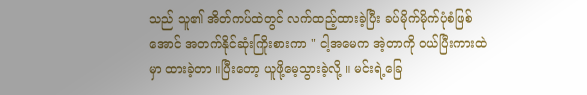သည် သူ၏ အိတ်ကပ်ထဲတွင် လက်ထည့်ထားခဲ့ပြီး ခပ်မိုက်မိုက်ပုံစံဖြစ်အောင် အတက်နိုင်ဆုံးကြိုးစားကာ " ငါ့အမေက အဲ့တာကို ဝယ်ပြီးကားထဲမှာ ထားခဲ့တာ ။ပြီးတော့ ယူဖို့မေ့သွားခဲ့လို့ ။ မင်းရဲ့ခြေ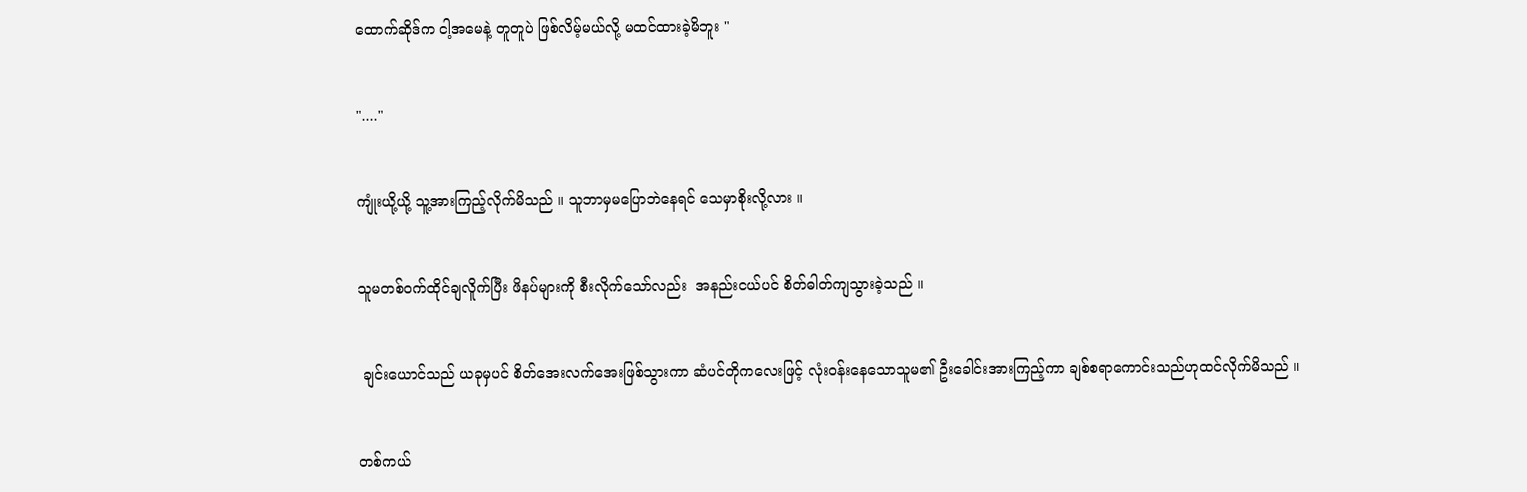ထောက်ဆိုဒ်က ငါ့အမေနဲ့ တူတူပဲ ဖြစ်လိမ့်မယ်လို့ မထင်ထားခဲ့မိဘူး "


"...."


ကျုံးယို့ယို့ သူ့အားကြည့်လိုက်မိသည် ။ သူဘာမှမပြောဘဲနေရင် သေမှာစိုးလို့လား ။


သူမတစ်ဝက်ထိုင်ချလိူက်ပြီး ဖိနပ်များကို စီးလိုက်သော်လည်း  အနည်းငယ်ပင် စိတ်ဓါတ်ကျသွားခဲ့သည် ။


 ချင်းယောင်သည် ယခုမှပင် စိတ်အေးလက်အေးဖြစ်သွားကာ ဆံပင်တိုကလေးဖြင့် လုံးဝန်းနေသောသူမ၏ ဦးခေါင်းအားကြည့်ကာ ချစ်စရာကောင်းသည်ဟုထင်လိုက်မိသည် ။


တစ်ကယ်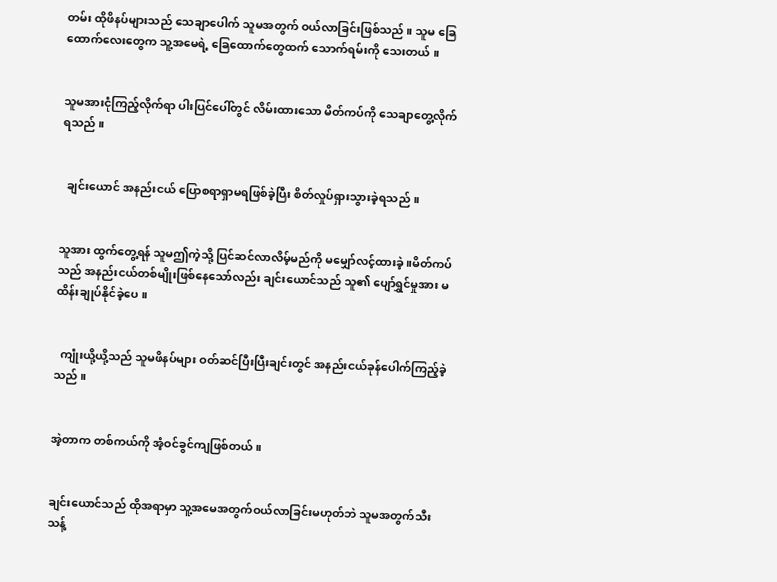တမ်း ထိုဖိနပ်များသည် သေချာပေါက် သူမအတွက် ဝယ်လာခြင်းဖြစ်သည် ။ သူမ ခြေထောက်လေးတွေက သူ့အမေရဲ့ ခြေထောက်တွေထက် သောက်ရမ်းကို သေးတယ် ။


သူမအားငုံကြည့်လိုက်ရာ ပါးပြင်ပေါ်တွင် လိမ်းထားသော မိတ်ကပ်ကို သေချာတွေ့လိုက်ရသည် ။


  ချင်းယောင် အနည်းငယ် ပြောစရာရှာမရဖြစ်ခဲ့ပြီး စိတ်လှုပ်ရှားသွားခဲ့ရသည် ။


သူအား ထွက်တွေ့ရန် သူမဤကဲ့သို့ ပြင်ဆင်လာလိမ့်မည်ကို မမျှော်လင့်ထားခဲ့ ။မိတ်ကပ်သည် အနည်းငယ်တစ်မျိုးဖြစ်နေသော်လည်း ချင်းယောင်သည် သူ၏ ပျော်ရွှင်မှုအား မထိန်းချုပ်နိုင်ခဲ့ပေ ။


  ကျုံးယို့ယို့သည် သူမဖိနပ်များ ဝတ်ဆင်ပြီးပြီးချင်းတွင် အနည်းငယ်ခုန်ပေါက်ကြည့်ခဲ့သည် ။


အဲ့တာက တစ်ကယ်ကို အံ့ဝင်ခွင်ကျဖြစ်တယ် ။


ချင်းယောင်သည် ထိုအရာမှာ သူ့အမေအတွက်ဝယ်လာခြင်းမဟုတ်ဘဲ သူမအတွက်သီးသန့်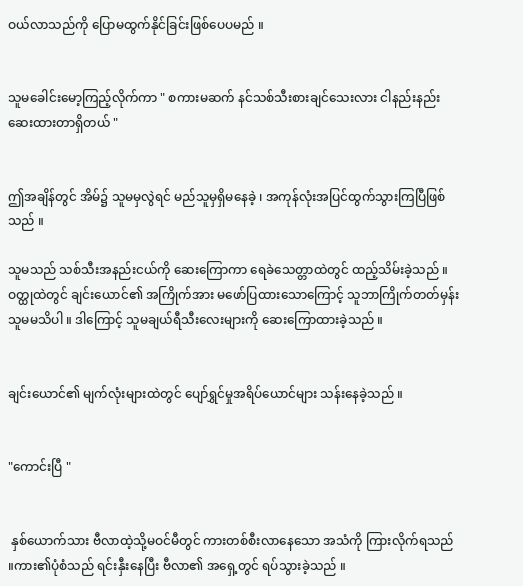ဝယ်လာသည်ကို ပြောမထွက်နိုင်ခြင်းဖြစ်ပေပမည် ။


သူမခေါင်းမော့ကြည့်လိုက်ကာ " စကားမဆက် နင်သစ်သီးစားချင်သေးလား ငါနည်းနည်းဆေးထားတာရှိတယ် "


ဤအချိန်တွင် အိမ်၌ သူမမှလွဲရင် မည်သူမှရှိမနေခဲ့ ၊ အကုန်လုံးအပြင်ထွက်သွားကြပြီဖြစ်သည် ။

သူမသည် သစ်သီးအနည်းငယ်ကို ဆေးကြောကာ ရေခဲသေတ္တာထဲတွင် ထည့်သိမ်းခဲ့သည် ။ ဝတ္ထုထဲတွင် ချင်းယောင်၏ အကြိုက်အား မဖော်ပြထားသောကြောင့် သူဘာကြိုက်တတ်မှန်း သူမမသိပါ ။ ဒါကြောင့် သူမချယ်ရီသီးလေးများကို ဆေးကြောထားခဲ့သည် ။


ချင်းယောင်၏ မျက်လုံးများထဲတွင် ပျော်ရွှင်မှုအရိပ်ယောင်များ သန်းနေခဲ့သည် ။


"ကောင်းပြီ "


 နှစ်ယောက်သား ဗီလာထဲ့သို့မဝင်မီတွင် ကားတစ်စီးလာနေသော အသံကို ကြားလိုက်ရသည် ။ကား၏ပုံစံသည် ရင်းနှီးနေပြီး ဗီလာ၏ အရှေ့တွင် ရပ်သွားခဲ့သည် ။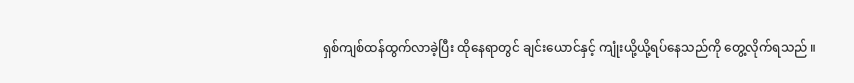ရှစ်ကျစ်ထန်ထွက်လာခဲ့ပြီး ထိုနေရာတွင် ချင်းယောင်နှင့် ကျုံးယို့ယို့ရပ်နေသည်ကို တွေ့လိုက်ရသည် ။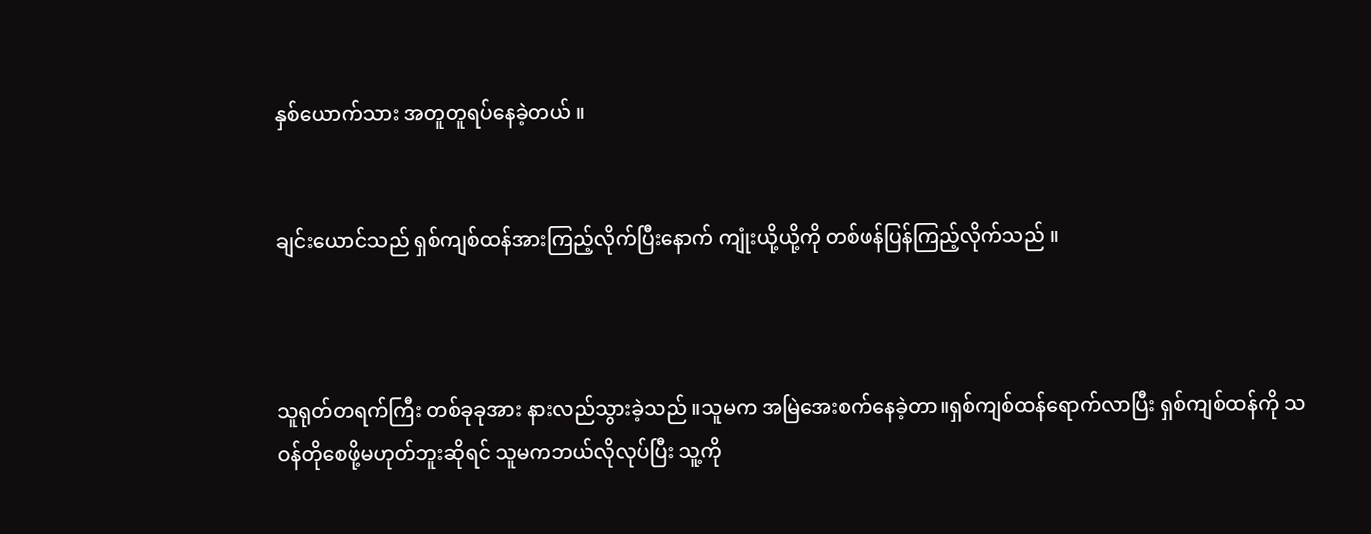နှစ်ယောက်သား အတူတူရပ်နေခဲ့တယ် ။


ချင်းယောင်သည် ရှစ်ကျစ်ထန်အားကြည့်လိုက်ပြီးနောက် ကျုံးယို့ယို့ကို တစ်ဖန်ပြန်ကြည့်လိုက်သည် ။



သူရုတ်တရက်ကြီး တစ်ခုခုအား နားလည်သွားခဲ့သည် ။သူမက အမြဲအေးစက်နေခဲ့တာ။ရှစ်ကျစ်ထန်ရောက်လာပြီး ရှစ်ကျစ်ထန်ကို သဝန်တိုစေဖို့မဟုတ်ဘူးဆိုရင် သူမကဘယ်လိုလုပ်ပြီး သူ့ကို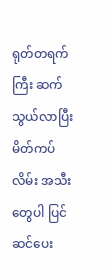ရုတ်တရက်ကြီး ဆက်သွယ်လာပြီး မိတ်ကပ်လိမ်း အသီးတွေပါ ပြင်ဆင်ပေး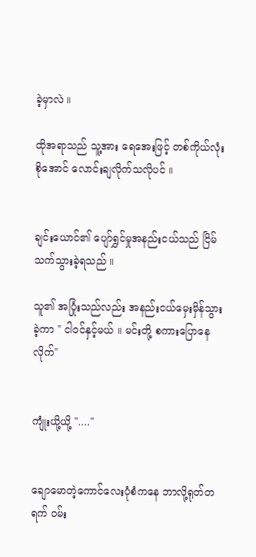ခဲ့မှာလဲ ။

ထိုအရာသည် သူ့အား ရေအေးဖြင့် တစ်ကိုယ်လုံးစိုအောင် လောင်းချလိုက်သလိုပင် ။


ချင်းယောင်၏ ပျော်ရွှင်မှုအနည်းငယ်သည် ငြိမ်သက်သွားခဲ့ရသည် ။

သူ၏ အပြုံးသည်လည်း အနည်းငယ်မှေးမှိန်သွားခဲ့ကာ " ငါဝင်နှင့်မယ် ။ မင်းတို့ စကားပြောနေလိုက်"


ကျုံးယို့ယို့ "...."


ချောမောတဲ့ကောင်လေးပုံစံကနေ ဘာလို့ရုတ်တရက် ဝမ်း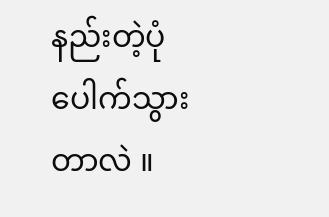နည်းတဲ့ပုံပေါက်သွားတာလဲ ။